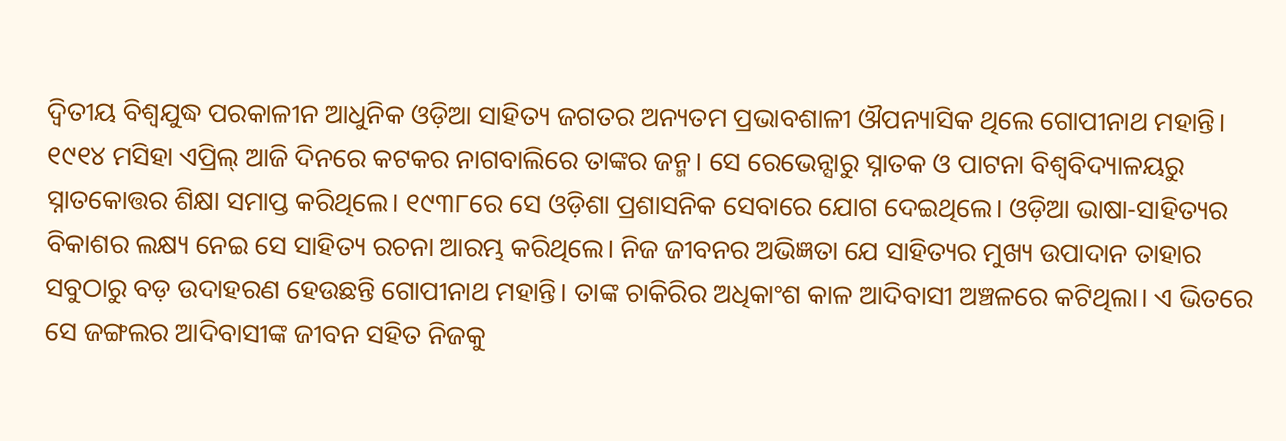ଦ୍ବିତୀୟ ବିଶ୍ବଯୁଦ୍ଧ ପରକାଳୀନ ଆଧୁନିକ ଓଡ଼ିଆ ସାହିତ୍ୟ ଜଗତର ଅନ୍ୟତମ ପ୍ରଭାବଶାଳୀ ଔପନ୍ୟାସିକ ଥିଲେ ଗୋପୀନାଥ ମହାନ୍ତି। ୧୯୧୪ ମସିହା ଏପ୍ରିଲ୍ ଆଜି ଦିନରେ କଟକର ନାଗବାଲିରେ ତାଙ୍କର ଜନ୍ମ। ସେ ରେଭେନ୍ସାରୁ ସ୍ନାତକ ଓ ପାଟନା ବିଶ୍ବବିଦ୍ୟାଳୟରୁ ସ୍ନାତକୋତ୍ତର ଶିକ୍ଷା ସମାପ୍ତ କରିଥିଲେ। ୧୯୩୮ରେ ସେ ଓଡ଼ିଶା ପ୍ରଶାସନିକ ସେବାରେ ଯୋଗ ଦେଇଥିଲେ। ଓଡ଼ିଆ ଭାଷା-ସାହିତ୍ୟର ବିକାଶର ଲକ୍ଷ୍ୟ ନେଇ ସେ ସାହିତ୍ୟ ରଚନା ଆରମ୍ଭ କରିଥିଲେ। ନିଜ ଜୀବନର ଅଭିଜ୍ଞତା ଯେ ସାହିତ୍ୟର ମୁଖ୍ୟ ଉପାଦାନ ତାହାର ସବୁଠାରୁ ବଡ଼ ଉଦାହରଣ ହେଉଛନ୍ତି ଗୋପୀନାଥ ମହାନ୍ତି। ତାଙ୍କ ଚାକିରିର ଅଧିକାଂଶ କାଳ ଆଦିବାସୀ ଅଞ୍ଚଳରେ କଟିଥିଲା। ଏ ଭିତରେ ସେ ଜଙ୍ଗଲର ଆଦିବାସୀଙ୍କ ଜୀବନ ସହିତ ନିଜକୁ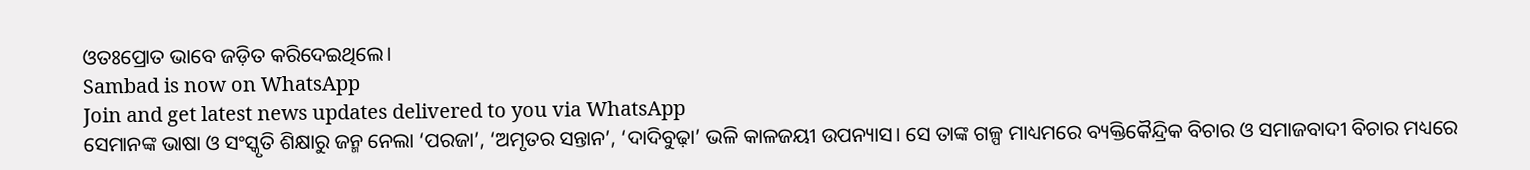ଓତଃପ୍ରୋତ ଭାବେ ଜଡ଼ିତ କରିଦେଇଥିଲେ।
Sambad is now on WhatsApp
Join and get latest news updates delivered to you via WhatsApp
ସେମାନଙ୍କ ଭାଷା ଓ ସଂସ୍କୃତି ଶିକ୍ଷାରୁ ଜନ୍ମ ନେଲା ‘ପରଜା’, ‘ଅମୃତର ସନ୍ତାନ’, ‘ଦାଦିବୁଢ଼ା’ ଭଳି କାଳଜୟୀ ଉପନ୍ୟାସ। ସେ ତାଙ୍କ ଗଳ୍ପ ମାଧ୍ୟମରେ ବ୍ୟକ୍ତିକୈନ୍ଦ୍ରିକ ବିଚାର ଓ ସମାଜବାଦୀ ବିଚାର ମଧ୍ୟରେ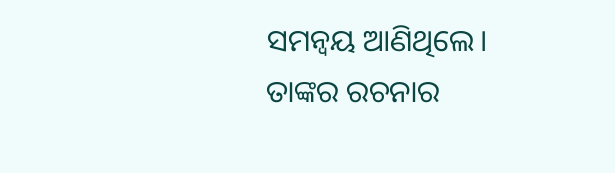ସମନ୍ବୟ ଆଣିଥିଲେ। ତାଙ୍କର ରଚନାର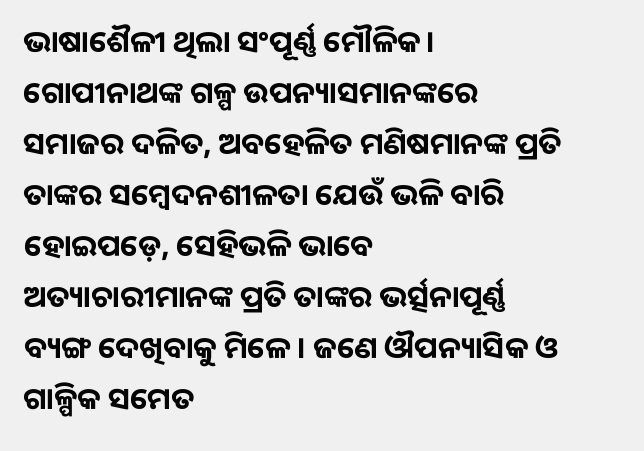ଭାଷାଶୈଳୀ ଥିଲା ସଂପୂର୍ଣ୍ଣ ମୌଳିକ। ଗୋପୀନାଥଙ୍କ ଗଳ୍ପ ଉପନ୍ୟାସମାନଙ୍କରେ ସମାଜର ଦଳିତ, ଅବହେଳିତ ମଣିଷମାନଙ୍କ ପ୍ରତି ତାଙ୍କର ସମ୍ବେଦନଶୀଳତା ଯେଉଁ ଭଳି ବାରି ହୋଇପଡ଼େ, ସେହିଭଳି ଭାବେ ଅତ୍ୟାଚାରୀମାନଙ୍କ ପ୍ରତି ତାଙ୍କର ଭର୍ତ୍ସନାପୂର୍ଣ୍ଣ ବ୍ୟଙ୍ଗ ଦେଖିବାକୁ ମିଳେ। ଜଣେ ଔପନ୍ୟାସିକ ଓ ଗାଳ୍ପିକ ସମେତ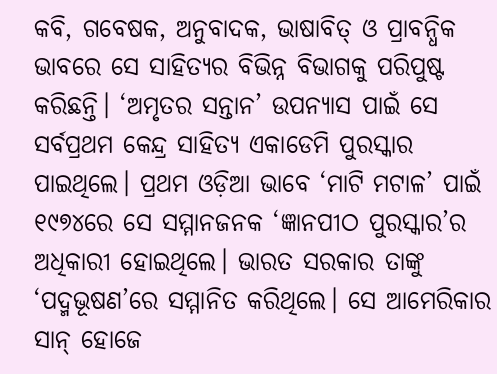କବି, ଗବେଷକ, ଅନୁବାଦକ, ଭାଷାବିତ୍ ଓ ପ୍ରାବନ୍ଧିକ ଭାବରେ ସେ ସାହିତ୍ୟର ବିଭିନ୍ନ ବିଭାଗକୁ ପରିପୁଷ୍ଟ କରିଛନ୍ତି। ‘ଅମୃତର ସନ୍ତାନ’ ଉପନ୍ୟାସ ପାଇଁ ସେ ସର୍ବପ୍ରଥମ କେନ୍ଦ୍ର ସାହିତ୍ୟ ଏକାଡେମି ପୁରସ୍କାର ପାଇଥିଲେ। ପ୍ରଥମ ଓଡ଼ିଆ ଭାବେ ‘ମାଟି ମଟାଳ’ ପାଇଁ ୧୯୭୪ରେ ସେ ସମ୍ମାନଜନକ ‘ଜ୍ଞାନପୀଠ ପୁରସ୍କାର’ର ଅଧିକାରୀ ହୋଇଥିଲେ। ଭାରତ ସରକାର ତାଙ୍କୁ ‘ପଦ୍ମଭୂଷଣ’ରେ ସମ୍ମାନିତ କରିଥିଲେ। ସେ ଆମେରିକାର ସାନ୍ ହୋଜେ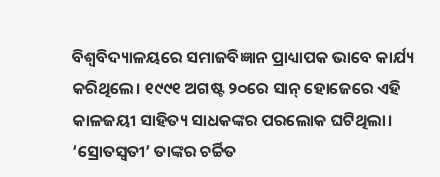ବିଶ୍ବବିଦ୍ୟାଳୟରେ ସମାଜବିଜ୍ଞାନ ପ୍ରାଧ୍ୟାପକ ଭାବେ କାର୍ଯ୍ୟ କରିଥିଲେ। ୧୯୯୧ ଅଗଷ୍ଟ ୨୦ରେ ସାନ୍ ହୋଜେରେ ଏହି କାଳଜୟୀ ସାହିତ୍ୟ ସାଧକଙ୍କର ପରଲୋକ ଘଟିଥିଲା। ‘ସ୍ରୋତସ୍ବତୀ’ ତାଙ୍କର ଚର୍ଚ୍ଚିତ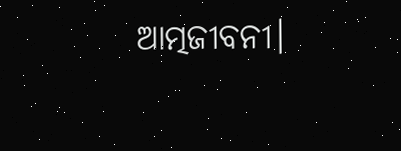ଆତ୍ମଜୀବନୀ।